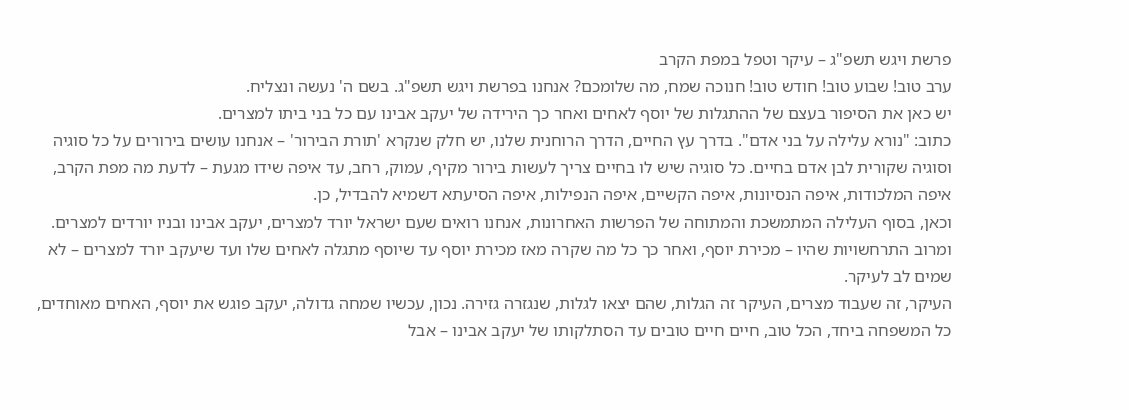פרשת ויגש תשפ"ג – עיקר וטפל במפת הקרב
ערב טוב! שבוע טוב! חודש טוב! חנוכה שמח, מה שלומכם? אנחנו בפרשת ויגש תשפ"ג. בשם ה' נעשה ונצליח.
יש כאן את הסיפור בעצם של ההתגלות של יוסף לאחים ואחר כך הירידה של יעקב אבינו עם כל בני ביתו למצרים.
כתוב: "נורא עלילה על בני אדם". בדרך עץ החיים, הדרך הרוחנית שלנו, יש חלק שנקרא 'תורת הבירור' – אנחנו עושים בירורים על כל סוגיה וסוגיה שקורית לבן אדם בחיים. כל סוגיה שיש לו בחיים צריך לעשות בירור מקיף, עמוק, רחב, עד איפה שידו מגעת – לדעת מה מפת הקרב, איפה המלכודות, איפה הנסיונות, איפה הקשיים, איפה הנפילות, איפה הסיעתא דשמיא להבדיל, כן.
וכאן, בסוף העלילה המתמשכת והמתוחה של הפרשות האחרונות, אנחנו רואים שעם ישראל יורד למצרים, יעקב אבינו ובניו יורדים למצרים. ומרוב התרחשויות שהיו – מכירת יוסף, ואחר כך כל מה שקרה מאז מכירת יוסף עד שיוסף מתגלה לאחים שלו ועד שיעקב יורד למצרים – לא שמים לב לעיקר.
העיקר, זה שעבוד מצרים, העיקר זה הגלות, שהם יצאו לגלות, שנגזרה גזירה. נכון, עכשיו שמחה גדולה, יעקב פוגש את יוסף, האחים מאוחדים, כל המשפחה ביחד, הכל טוב, חיים חיים טובים עד הסתלקותו של יעקב אבינו – אבל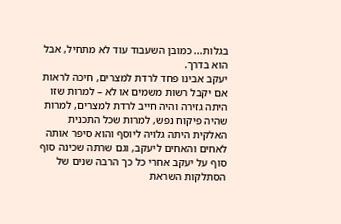בגלות... כמובן השעבוד עוד לא מתחיל, אבל הוא בדרך.
יעקב אבינו פחד לרדת למצרים, חיכה לראות אם יקבל רשות משמים או לא – למרות שזו היתה גזירה והיה חייב לרדת למצרים, למרות שהיה פיקוח נפש, למרות שכל התכנית האלקית היתה גלויה ליוסף והוא סיפר אותה לאחים והאחים ליעקב, וגם שרתה שכינה סוף סוף על יעקב אחרי כל כך הרבה שנים של הסתלקות השראת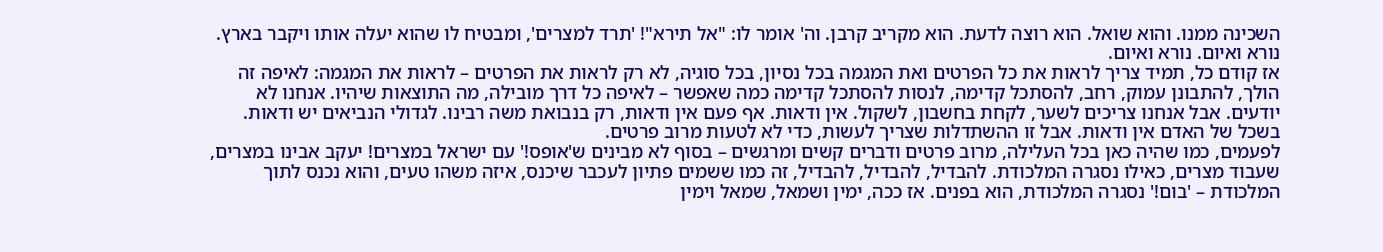השכינה ממנו. והוא שואל. הוא רוצה לדעת. הוא מקריב קרבן. וה' אומר לו: "אל תירא"! 'תרד למצרים', ומבטיח לו שהוא יעלה אותו ויקבר בארץ. נורא ואיום. נורא ואיום.
אז קודם כל, תמיד צריך לראות את כל הפרטים ואת המגמה בכל נסיון, בכל סוגיה, לא רק לראות את הפרטים – לראות את המגמה: לאיפה זה הולך, להתבונן עמוק, רחב, להסתכל קדימה, לנסות להסתכל קדימה כמה שאפשר – לאיפה כל דרך מובילה, מה התוצאות שיהיו. אנחנו לא יודעים. אבל אנחנו צריכים לשער, לקחת בחשבון, לשקול. אין ודאות. אף פעם אין ודאות, רק בנבואת משה רבינו. לגדולי הנביאים יש ודאות. בשכל של האדם אין ודאות. אבל זו ההשתדלות שצריך לעשות, כדי לא לטעות מרוב פרטים.
לפעמים, כמו שהיה כאן בכל העלילה, מרוב פרטים ודברים קשים ומרגשים – בסוף לא מבינים ש'אופס!' עם ישראל במצרים! יעקב אבינו במצרים, שעבוד מצרים, כאילו נסגרה המלכודת. להבדיל, להבדיל, להבדיל, זה כמו ששמים פתיון לעכבר שיכנס, איזה משהו טעים, והוא נכנס לתוך המלכודת – 'בום!' נסגרה המלכודת, הוא בפנים. אז ככה, ימין ושמאל, שמאל וימין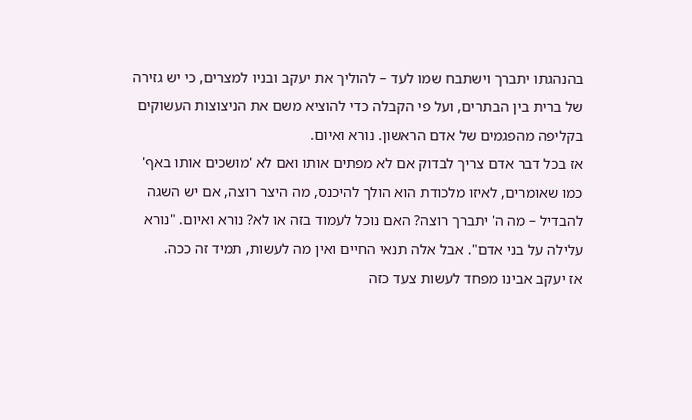בהנהגתו יתברך וישתבח שמו לעד – להוליך את יעקב ובניו למצרים, כי יש גזירה של ברית בין הבתרים, ועל פי הקבלה כדי להוציא משם את הניצוצות העשוקים בקליפה מהפגמים של אדם הראשון. נורא ואיום.
אז בכל דבר אדם צריך לבדוק אם לא מפתים אותו ואם לא 'מושכים אותו באף' כמו שאומרים, לאיזו מלכודת הוא הולך להיכנס, מה היצר רוצה, אם יש השגה להבדיל – מה ה' יתברך רוצה? האם נוכל לעמוד בזה או לא? נורא ואיום. "נורא עלילה על בני אדם". אבל אלה תנאי החיים ואין מה לעשות, תמיד זה ככה.
אז יעקב אבינו מפחד לעשות צעד כזה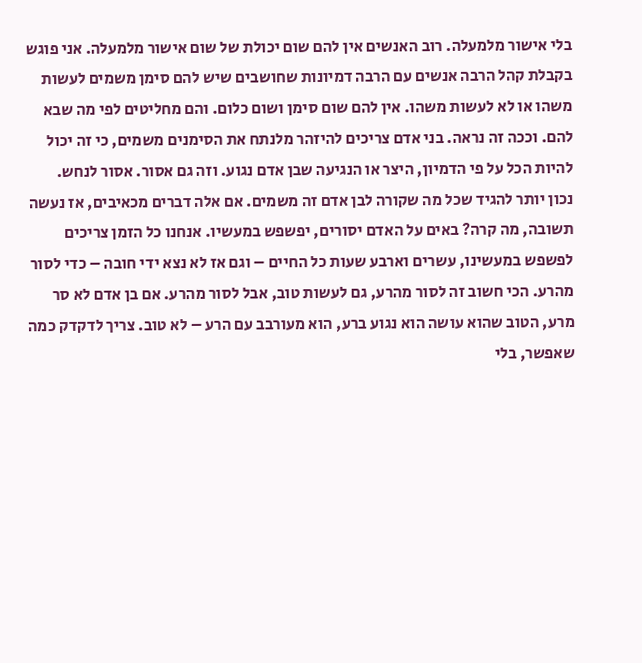בלי אישור מלמעלה. רוב האנשים אין להם שום יכולת של שום אישור מלמעלה. אני פוגש בקבלת קהל הרבה אנשים עם הרבה דמיונות שחושבים שיש להם סימן משמים לעשות משהו או לא לעשות משהו. אין להם שום סימן ושום כלום. והם מחליטים לפי מה שבא להם. וככה זה נראה. בני אדם צריכים להיזהר מלנתח את הסימנים משמים, כי זה יכול להיות הכל על פי הדמיון, היצר או הנגיעה שבן אדם נגוע. וזה גם אסור. אסור לנחש.
נכון יותר להגיד שכל מה שקורה לבן אדם זה משמים. אם אלה דברים מכאיבים, אז נעשה תשובה, מה קרה? באים על האדם יסורים, יפשפש במעשיו. אנחנו כל הזמן צריכים לפשפש במעשינו, עשרים וארבע שעות כל החיים – וגם אז לא נצא ידי חובה – כדי לסור מהרע. הכי חשוב זה לסור מהרע, גם לעשות טוב, אבל לסור מהרע. אם בן אדם לא סר מרע, הטוב שהוא עושה הוא נגוע ברע, הוא מעורבב עם הרע – לא טוב. צריך לדקדק כמה שאפשר, בלי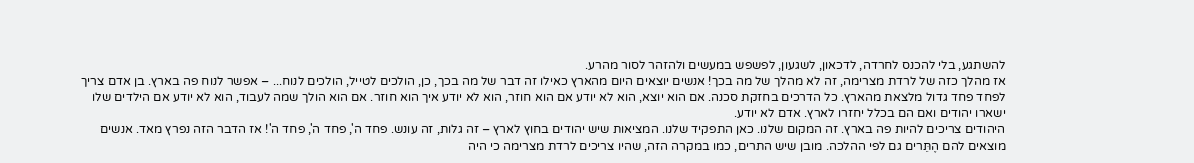להשתגע, בלי להכנס לחרדה, לדכאון, לשגעון, לפשפש במעשים ולהזהר לסור מהרע.
אז מהלך כזה של לרדת מצרימה, זה לא מהלך של מה בכך! אנשים יוצאים היום מהארץ כאילו זה דבר של מה בכך, כן, הולכים לטייל, הולכים לנוח... – אפשר לנוח פה בארץ. בן אדם צריך לפחד פחד גדול מלצאת מהארץ. כל הדרכים בחזקת סכנה. אם הוא יוצא, הוא לא יודע אם הוא חוזר, הוא לא יודע איך הוא חוזר. אם הוא הולך שמה לעבוד, הוא לא יודע אם הילדים שלו ישארו יהודים ואם הם בכלל יחזרו לארץ. אדם לא יודע.
היהודים צריכים להיות פה בארץ. זה המקום שלנו. כאן התפקיד שלנו. המציאות שיש יהודים בחוץ לארץ – זה גלות, זה עונש. פחד ה', פחד ה', פחד ה'! אז הדבר הזה נפרץ מאד. אנשים מוצאים להם הֶתֵּרים גם לפי ההלכה. מובן שיש התרים, כמו במקרה הזה, שהיו צריכים לרדת מצרימה כי היה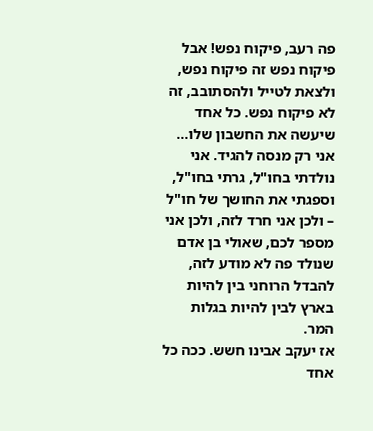פה רעב, פיקוח נפש! אבל פיקוח נפש זה פיקוח נפש, ולצאת לטייל ולהסתובב, זה לא פיקוח נפש. כל אחד שיעשה את החשבון שלו... אני רק מנסה להגיד. אני נולדתי בחו"ל, גרתי בחו"ל, וספגתי את החושך של חו"ל – ולכן אני חרד לזה, ולכן אני מספר לכם, שאולי בן אדם שנולד פה לא מודע לזה, להבדל הרוחני בין להיות בארץ לבין להיות בגלות המר.
אז יעקב אבינו חשש. ככה כל אחד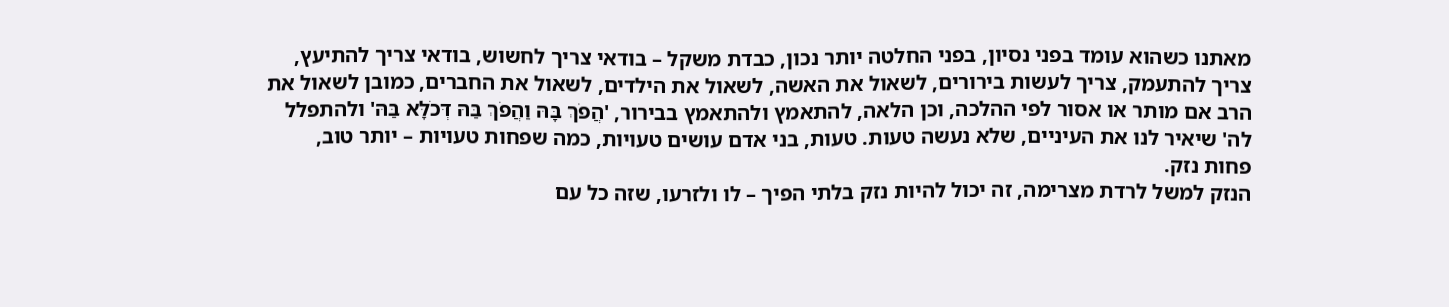מאתנו כשהוא עומד בפני נסיון, בפני החלטה יותר נכון, כבדת משקל – בודאי צריך לחשוש, בודאי צריך להתיעץ, צריך להתעמק, צריך לעשות בירורים, לשאול את האשה, לשאול את הילדים, לשאול את החברים, כמובן לשאול את הרב אם מותר או אסור לפי ההלכה, וכן הלאה, להתאמץ ולהתאמץ בבירור, 'הֲפֹךְ בָּהּ וַהֲפֹךְ בַּהּ דְּכֹלָּא בַּהּ' ולהתפלל לה' שיאיר לנו את העיניים, שלא נעשה טעות. טעות, בני אדם עושים טעויות, כמה שפחות טעויות – יותר טוב, פחות נזק.
הנזק למשל לרדת מצרימה, זה יכול להיות נזק בלתי הפיך – לו ולזרעו, שזה כל עם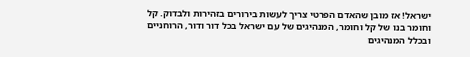ישראל! אז מובן שהאדם הפרטי צריך לעשות בירורים בזהירות ולבדוק. קל וחומר בנו של קל וחומר, המנהיגים של עם ישראל בכל דור ודור, הרוחניים ובכלל המנהיגים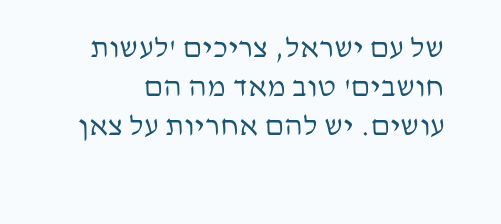של עם ישראל, צריכים 'לעשות חושבים' טוב מאד מה הם עושים. יש להם אחריות על צאן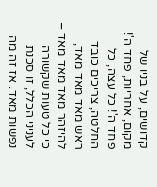קדושים, על בניו של מקום, אחריות, פחד ה'! פחד ה'! כל עצה, כל החלטה, צריכים כובד ראש מאד מאד מאד, להיזהר מאד מאד מאד – כי כל טעות שקשורה לעניני הכלל, זו סכנת נפשות מאד. אז זה מה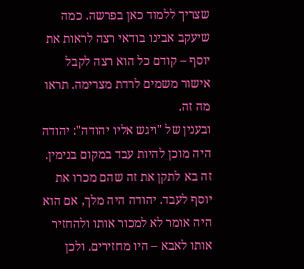שצריך ללמוד כאן בפרשה. כמה שיעקב אבינו בודאי רצה לראות את יוסף – קודם כל הוא רצה לקבל אישור משמים לרדת מצרימה. תראו מה זה.
ובענין של "ויגש אליו יהודה": יהודה היה מוכן להיות עבד במקום בנימין. זה בא לתקן את זה שהם מכרו את יוסף לעבד. יהודה היה מלך, אם הוא היה אומר לא למכור אותו ולהחזיר אותו לאבא – היו מחזירים. ולכן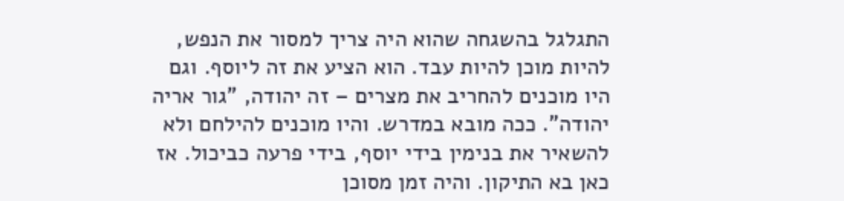התגלגל בהשגחה שהוא היה צריך למסור את הנפש, להיות מוכן להיות עבד. הוא הציע את זה ליוסף. וגם היו מוכנים להחריב את מצרים – זה יהודה, "גור אריה יהודה". ככה מובא במדרש. והיו מוכנים להילחם ולא להשאיר את בנימין בידי יוסף, בידי פרעה כביכול. אז כאן בא התיקון. והיה זמן מסוכן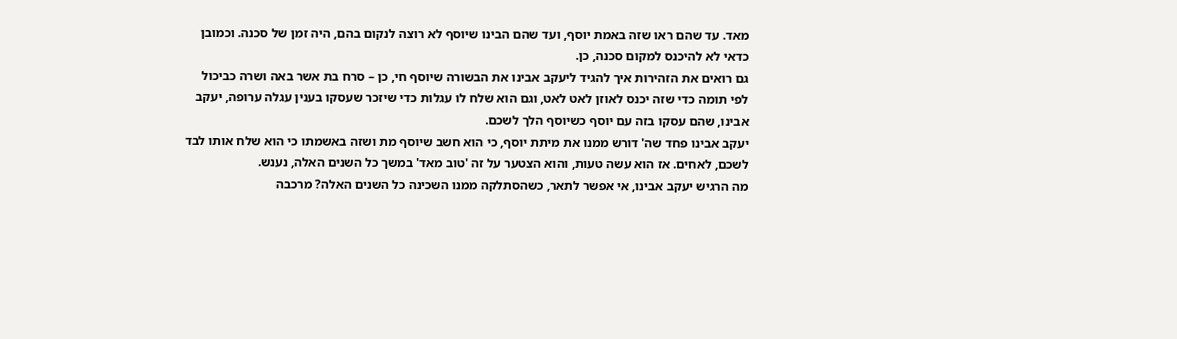מאד. עד שהם ראו שזה באמת יוסף, ועד שהם הבינו שיוסף לא רוצה לנקום בהם, היה זמן של סכנה. וכמובן כדאי לא להיכנס למקום סכנה, כן.
גם רואים את הזהירות איך להגיד ליעקב אבינו את הבשורה שיוסף חי, כן – סרח בת אשר באה ושרה כביכול לפי תומה כדי שזה יכנס לאוזן לאט לאט, וגם הוא שלח לו עגלות כדי שיזכר שעסקו בענין עגלה ערופה, יעקב אבינו, שהם עסקו בזה עם יוסף כשיוסף הלך לשכם.
יעקב אבינו פחד שה' דורש ממנו את מיתת יוסף, כי הוא חשב שיוסף מת ושזה באשמתו כי הוא שלח אותו לבד לשכם, לאחים. אז הוא עשה טעות, והוא הצטער על זה 'טוב מאד' במשך כל השנים האלה, נענש.
מה הרגיש יעקב אבינו, אי אפשר לתאר, כשהסתלקה ממנו השכינה כל השנים האלה? מרכבה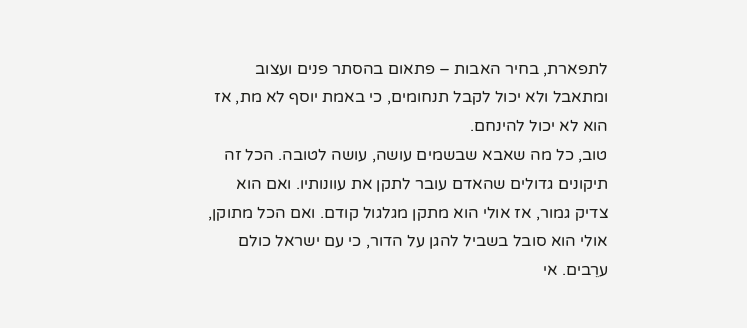לתפארת, בחיר האבות – פתאום בהסתר פנים ועצוב ומתאבל ולא יכול לקבל תנחומים, כי באמת יוסף לא מת, אז הוא לא יכול להינחם.
טוב, כל מה שאבא שבשמים עושה, עושה לטובה. הכל זה תיקונים גדולים שהאדם עובר לתקן את עוונותיו. ואם הוא צדיק גמור, אז אולי הוא מתקן מגלגול קודם. ואם הכל מתוקן, אולי הוא סובל בשביל להגן על הדור, כי עם ישראל כולם ערֵבים. אי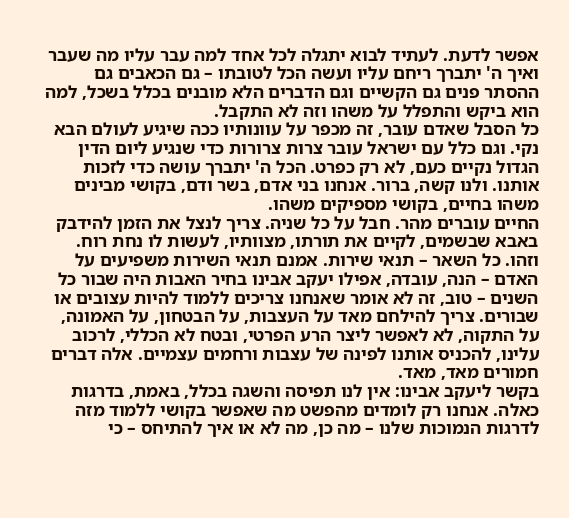אפשר לדעת. לעתיד לבוא יתגלה לכל אחד למה עבר עליו מה שעבר ואיך ה' יתברך ריחם עליו ועשה הכל לטובתו – גם הכאבים גם ההסתר פנים גם הקשיים וגם הדברים הלא מובנים בכלל בשכל, למה הוא ביקש והתפלל על משהו וזה לא התקבל.
כל הסבל שאדם עובר, זה מכפר על עוונותיו ככה שיגיע לעולם הבא נקי. וגם כלל עם ישראל עובר צרות צרורות כדי שנגיע ליום הדין הגדול נקיים כעם, לא רק כפרט. הכל ה' יתברך עושה כדי לזכות אותנו. ולנו קשה, ברור. אנחנו בני אדם, בשר ודם, בקושי מבינים משהו בחיים, בקושי מספיקים משהו.
החיים עוברים מהר. חבל על כל שניה. צריך לנצל את הזמן להידבק באבא שבשמים, לקיים את תורתו, מצוותיו, לעשות לו נחת רוח. וזהו. כל השאר – תנאי שירות. אמנם תנאי השירות משפיעים על האדם – הנה, עובדה, אפילו יעקב אבינו בחיר האבות היה שבור כל השנים – טוב, זה לא אומר שאנחנו צריכים ללמוד להיות עצובים או שבורים. צריך להילחם מאד על העצבות, על הבטחון, על האמונה, על התקוה, לא לאפשר ליצר הרע הפרטי, ובטח לא הכללי, לרכוב עלינו, להכניס אותנו לפינה של עצבות ורחמים עצמיים. אלה דברים חמורים מאד, מאד.
בקשר ליעקב אבינו: אין לנו תפיסה והשגה בכלל, באמת, בדרגות כאלה. אנחנו רק לומדים מהפשט מה שאפשר בקושי ללמוד מזה לדרגות הנמוכות שלנו – מה כן, מה לא או איך להתיחס – כי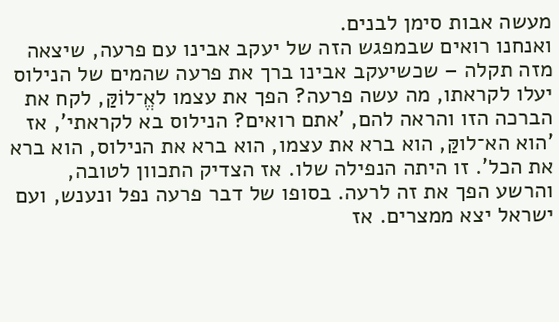מעשה אבות סימן לבנים.
ואנחנו רואים שבמפגש הזה של יעקב אבינו עם פרעה, שיצאה מזה תקלה – שכשיעקב אבינו ברך את פרעה שהמים של הנילוס יעלו לקראתו, מה עשה פרעה? הפך את עצמו לאֱ־לוֹקַּ, לקח את הברכה הזו והראה להם, 'אתם רואים? הנילוס בא לקראתי', אז 'הוא הא־לוקַּ, הוא ברא את עצמו, הוא ברא את הנילוס, הוא ברא את הכל'. זו היתה הנפילה שלו. אז הצדיק התכוון לטובה, והרשע הפך את זה לרעה. בסופו של דבר פרעה נפל ונענש, ועם ישראל יצא ממצרים. אז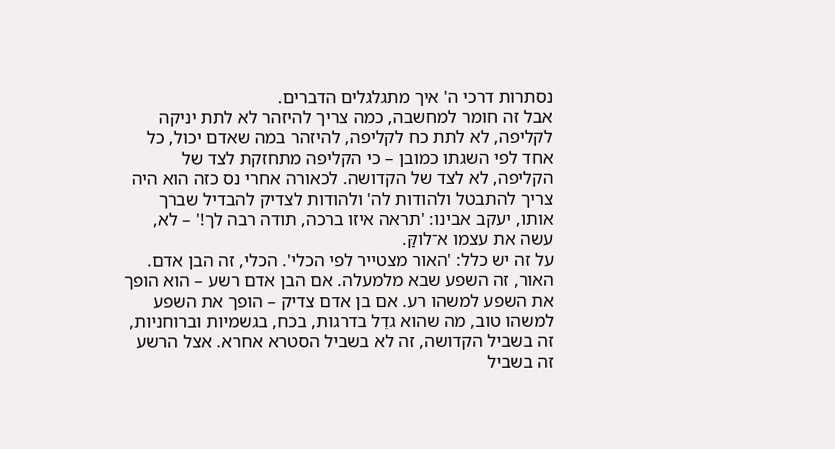נסתרות דרכי ה' איך מתגלגלים הדברים.
אבל זה חומר למחשבה, כמה צריך להיזהר לא לתת יניקה לקליפה, לא לתת כח לקליפה, להיזהר במה שאדם יכול, כל אחד לפי השגתו כמובן – כי הקליפה מתחזקת לצד של הקליפה, לא לצד של הקדושה. לכאורה אחרי נס כזה הוא היה צריך להתבטל ולהודות לה' ולהודות לצדיק להבדיל שברך אותו, יעקב אבינו: 'תראה איזו ברכה, תודה רבה לך!' – לא, עשה את עצמו א־לוקַּ.
על זה יש כלל: 'האור מצטייר לפי הכלי'. הכלי, זה הבן אדם. האור, זה השפע שבא מלמעלה. אם הבן אדם רשע – הוא הופך את השפע למשהו רע. אם בן אדם צדיק – הופך את השפע למשהו טוב, מה שהוא גדֵל בדרגות, בכח, בגשמיות וברוחניות, זה בשביל הקדושה, זה לא בשביל הסטרא אחרא. אצל הרשע זה בשביל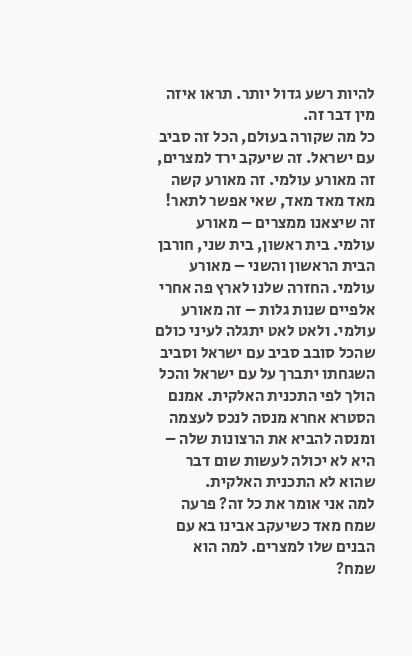להיות רשע גדול יותר. תראו איזה מין דבר זה.
כל מה שקורה בעולם, הכל זה סביב עם ישראל. זה שיעקב ירד למצרים, זה מאורע עולמי. זה מאורע קשה מאד מאד מאד, שאי אפשר לתאר! זה שיצאנו ממצרים – מאורע עולמי. בית ראשון, בית שני, חורבן הבית הראשון והשני – מאורע עולמי. החזרה שלנו לארץ פה אחרי אלפיים שנות גלות – זה מאורע עולמי. ולאט לאט יתגלה לעיני כולם שהכל סובב סביב עם ישראל וסביב השגחתו יתברך על עם ישראל והכל הולך לפי התכנית האלקית. אמנם הסטרא אחרא מנסה לנכס לעצמה ומנסה להביא את הרצונות שלה – היא לא יכולה לעשות שום דבר שהוא לא התכנית האלקית.
למה אני אומר את כל זה? פרעה שמח מאד כשיעקב אבינו בא עם הבנים שלו למצרים. למה הוא שמח?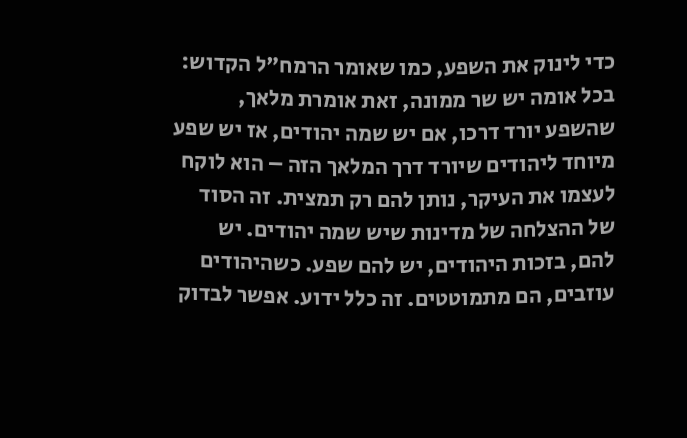כדי לינוק את השפע, כמו שאומר הרמח"ל הקדוש: בכל אומה יש שר ממונה, זאת אומרת מלאך, שהשפע יורד דרכו, אם יש שמה יהודים, אז יש שפע מיוחד ליהודים שיורד דרך המלאך הזה – הוא לוקח לעצמו את העיקר, נותן להם רק תמצית. זה הסוד של ההצלחה של מדינות שיש שמה יהודים. יש להם, בזכות היהודים, יש להם שפע. כשהיהודים עוזבים, הם מתמוטטים. זה כלל ידוע. אפשר לבדוק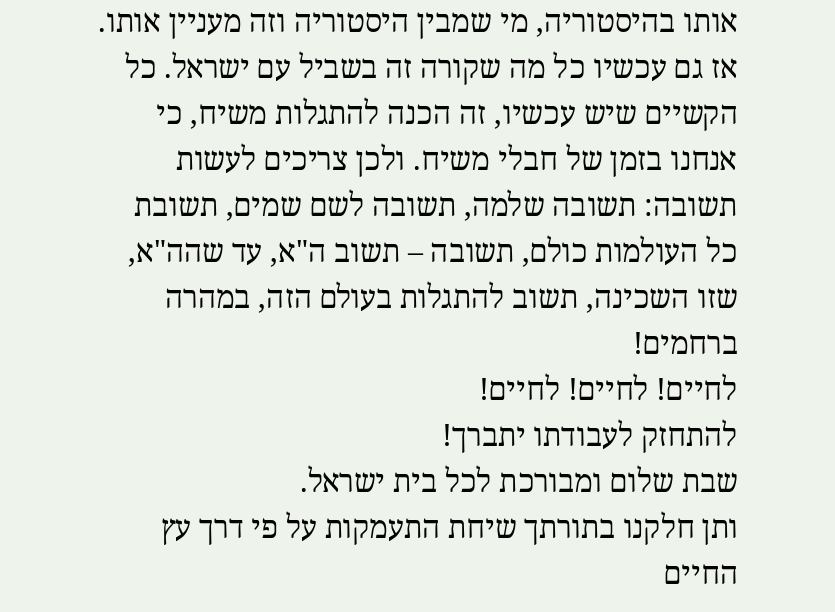אותו בהיסטוריה, מי שמבין היסטוריה וזה מעניין אותו.
אז גם עכשיו כל מה שקורה זה בשביל עם ישראל. כל הקשיים שיש עכשיו, זה הכנה להתגלות משיח, כי אנחנו בזמן של חבלי משיח. ולכן צריכים לעשות תשובה: תשובה שלמה, תשובה לשם שמים, תשובת כל העולמות כולם, תשובה – תשוב ה"א, עד שהה"א, שזו השכינה, תשוב להתגלות בעולם הזה, במהרה ברחמים!
לחיים! לחיים! לחיים!
להתחזק לעבודתו יתברך!
שבת שלום ומבורכת לכל בית ישראל.
ותן חלקנו בתורתך שיחת התעמקות על פי דרך עץ החיים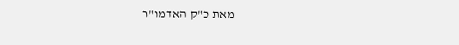מאת כ"ק האדמו"ר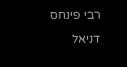רבי פינחס דניאל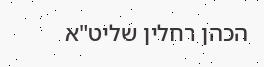הכהן רחלין שליט"א